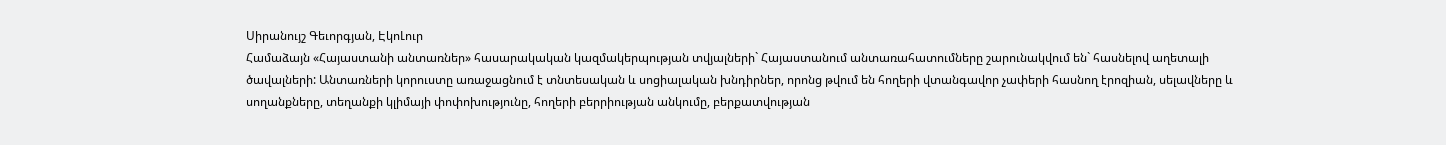Սիրանույշ Գեւորգյան, ԷկոԼուր
Համաձայն «Հայաստանի անտառներ» հասարակական կազմակերպության տվյալների` Հայաստանում անտառահատումները շարունակվում են` հասնելով աղետալի ծավալների: Անտառների կորուստը առաջացնում է տնտեսական և սոցիալական խնդիրներ, որոնց թվում են հողերի վտանգավոր չափերի հասնող էրոզիան, սելավները և սողանքները, տեղանքի կլիմայի փոփոխությունը, հողերի բերրիության անկումը, բերքատվության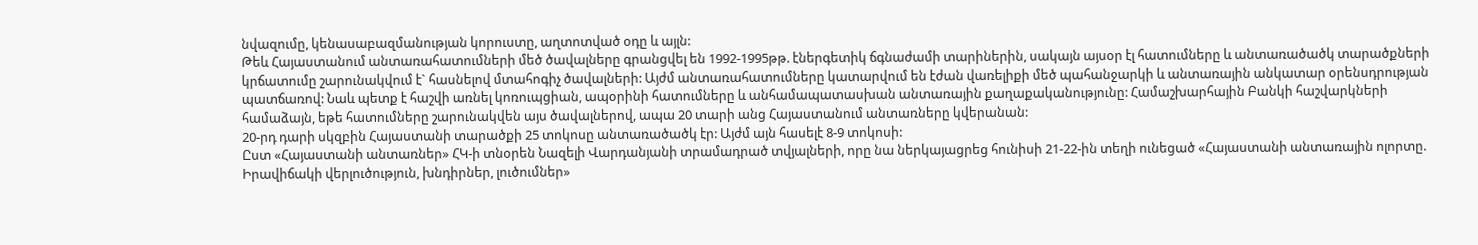նվազումը, կենասաբազմանության կորուստը, աղտոտված օդը և այլն:
Թեև Հայաստանում անտառահատումների մեծ ծավալները գրանցվել են 1992-1995թթ. էներգետիկ ճգնաժամի տարիներին, սակայն այսօր էլ հատումները և անտառածածկ տարածքների կրճատումը շարունակվում է` հասնելով մտահոգիչ ծավալների: Այժմ անտառահատումները կատարվում են էժան վառելիքի մեծ պահանջարկի և անտառային անկատար օրենսդրության պատճառով: Նաև պետք է հաշվի առնել կոռուպցիան, ապօրինի հատումները և անհամապատասխան անտառային քաղաքականությունը: Համաշխարհային Բանկի հաշվարկների համաձայն, եթե հատումները շարունակվեն այս ծավալներով, ապա 20 տարի անց Հայաստանում անտառները կվերանան:
20-րդ դարի սկզբին Հայաստանի տարածքի 25 տոկոսը անտառածածկ էր: Այժմ այն հասելէ 8-9 տոկոսի:
Ըստ «Հայաստանի անտառներ» ՀԿ-ի տնօրեն Նազելի Վարդանյանի տրամադրած տվյալների, որը նա ներկայացրեց հունիսի 21-22-ին տեղի ունեցած «Հայաստանի անտառային ոլորտը. Իրավիճակի վերլուծություն, խնդիրներ, լուծումներ»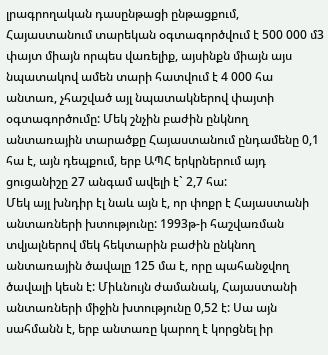լրագրողական դասընթացի ընթացքում, Հայաստանում տարեկան օգտագործվում է 500 000 մ3 փայտ միայն որպես վառելիք, այսինքն միայն այս նպատակով ամեն տարի հատվում է 4 000 հա անտառ, չհաշված այլ նպատակներով փայտի օգտագործումը: Մեկ շնչին բաժին ընկնող անտառային տարածքը Հայաստանում ընդամենը 0,1 հա է, այն դեպքում, երբ ԱՊՀ երկրներում այդ ցուցանիշը 27 անգամ ավելի է` 2,7 հա:
Մեկ այլ խնդիր էլ նաև այն է, որ փոքր է Հայաստանի անտառների խտությունը: 1993թ-ի հաշվառման տվյալներով մեկ հեկտարին բաժին ընկնող անտառային ծավալը 125 մա է, որը պահանջվող ծավալի կեսն է: Միևնույն ժամանակ, Հայաստանի անտառների միջին խտությունը 0,52 է: Սա այն սահմանն է, երբ անտառը կարող է կորցնել իր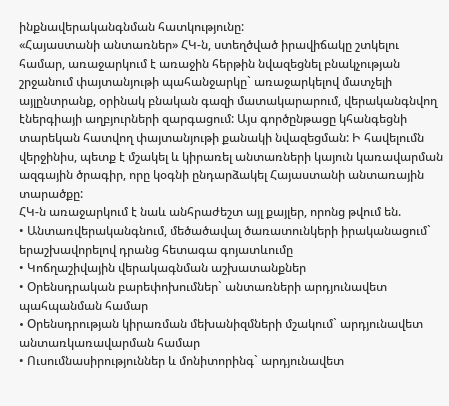ինքնավերականգնման հատկությունը:
«Հայաստանի անտառներ» ՀԿ-ն, ստեղծված իրավիճակը շտկելու համար, առաջարկում է առաջին հերթին նվազեցնել բնակչության շրջանում փայտանյութի պահանջարկը` առաջարկելով մատչելի այլընտրանք, օրինակ բնական գազի մատակարարում, վերականգնվող էներգիայի աղբյուրների զարգացում: Այս գործընթացը կհանգեցնի տարեկան հատվող փայտանյութի քանակի նվազեցման: Ի հավելումն վերջինիս, պետք է մշակել և կիրառել անտառների կայուն կառավարման ազգային ծրագիր, որը կօգնի ընդարձակել Հայաստանի անտառային տարածքը:
ՀԿ-ն առաջարկում է նաև անհրաժեշտ այլ քայլեր, որոնց թվում են.
• Անտառվերականգնում, մեծածավալ ծառատունկերի իրականացում` երաշխավորելով դրանց հետագա գոյատևումը
• Կոճղաշիվային վերակագնման աշխատանքներ
• Օրենսդրական բարեփոխումներ` անտառների արդյունավետ պահպանման համար
• Oրենսդրության կիրառման մեխանիզմների մշակում` արդյունավետ անտառկառավարման համար
• Ուսումնասիրություններ և մոնիտորինգ` արդյունավետ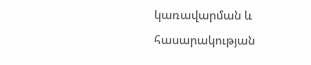կառավարման և հասարակության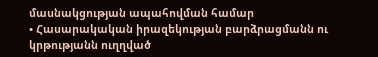մասնակցության ապահովման համար
• Հասարակական իրազեկության բարձրացմանն ու կրթությանն ուղղված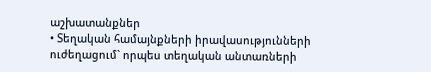աշխատանքներ
• Տեղական համայնքների իրավասությունների ուժեղացում` որպես տեղական անտառների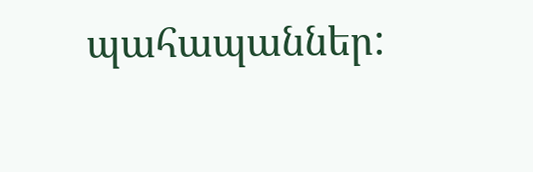պահապաններ: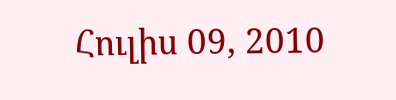Հուլիս 09, 2010